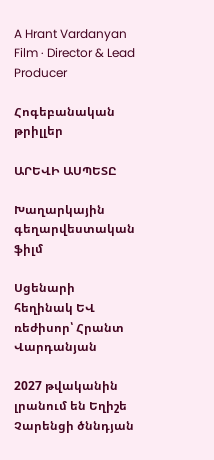A Hrant Vardanyan Film · Director & Lead Producer

Հոգեբանական թրիլլեր

ԱՐԵՎԻ ԱՍՊԵՏԸ

Խաղարկային գեղարվեստական ֆիլմ

Սցենարի հեղինակ ԵՎ ռեժիսոր՝ Հրանտ Վարդանյան

2027 թվականին լրանում են Եղիշե Չարենցի ծննդյան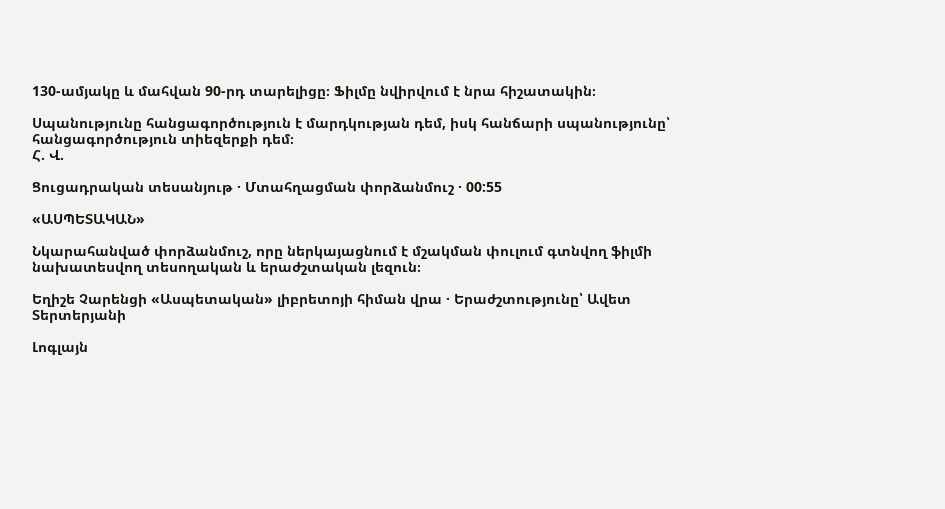130-ամյակը և մահվան 90-րդ տարելիցը։ Ֆիլմը նվիրվում է նրա հիշատակին։

Սպանությունը հանցագործություն է մարդկության դեմ, իսկ հանճարի սպանությունը՝ հանցագործություն տիեզերքի դեմ։
Հ. Վ.

Ցուցադրական տեսանյութ · Մտահղացման փորձանմուշ · 00:55

«ԱՍՊԵՏԱԿԱՆ»

Նկարահանված փորձանմուշ, որը ներկայացնում է մշակման փուլում գտնվող ֆիլմի նախատեսվող տեսողական և երաժշտական լեզուն։

Եղիշե Չարենցի «Ասպետական» լիբրետոյի հիման վրա · Երաժշտությունը՝ Ավետ Տերտերյանի

Լոգլայն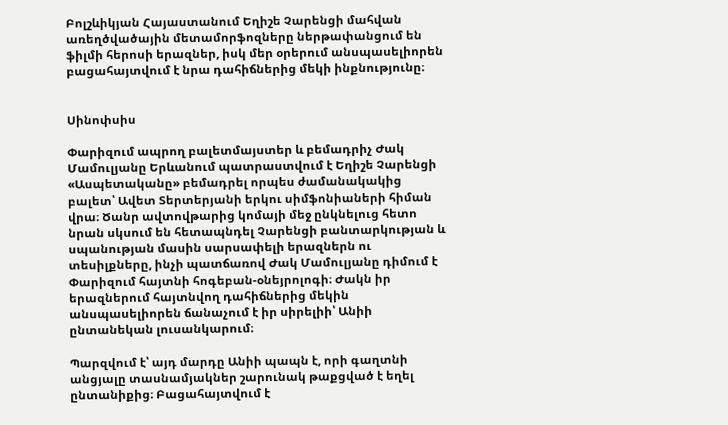Բոլշևիկյան Հայաստանում Եղիշե Չարենցի մահվան առեղծվածային մետամորֆոզները ներթափանցում են ֆիլմի հերոսի երազներ, իսկ մեր օրերում անսպասելիորեն բացահայտվում է նրա դահիճներից մեկի ինքնությունը։


Սինոփսիս

Փարիզում ապրող բալետմայստեր և բեմադրիչ Ժակ Մամուլյանը Երևանում պատրաստվում է Եղիշե Չարենցի «Ասպետականը» բեմադրել որպես ժամանակակից բալետ՝ Ավետ Տերտերյանի երկու սիմֆոնիաների հիման վրա։ Ծանր ավտովթարից կոմայի մեջ ընկնելուց հետո նրան սկսում են հետապնդել Չարենցի բանտարկության և սպանության մասին սարսափելի երազներն ու տեսիլքները, ինչի պատճառով Ժակ Մամուլյանը դիմում է Փարիզում հայտնի հոգեբան-օնեյրոլոգի։ Ժակն իր երազներում հայտնվող դահիճներից մեկին անսպասելիորեն ճանաչում է իր սիրելիի՝ Անիի ընտանեկան լուսանկարում։

Պարզվում է՝ այդ մարդը Անիի պապն է, որի գաղտնի անցյալը տասնամյակներ շարունակ թաքցված է եղել ընտանիքից։ Բացահայտվում է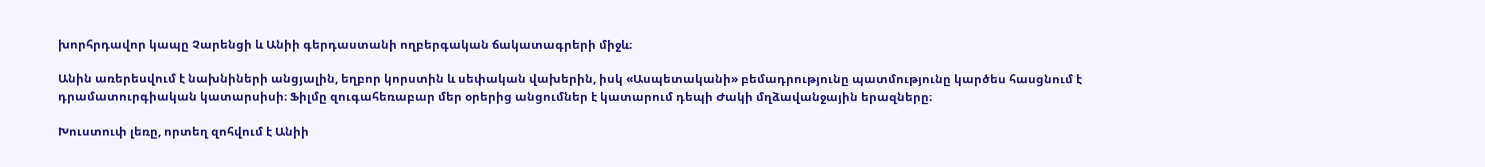խորհրդավոր կապը Չարենցի և Անիի գերդաստանի ողբերգական ճակատագրերի միջև։

Անին առերեսվում է նախնիների անցյալին, եղբոր կորստին և սեփական վախերին, իսկ «Ասպետականի» բեմադրությունը պատմությունը կարծես հասցնում է դրամատուրգիական կատարսիսի։ Ֆիլմը զուգահեռաբար մեր օրերից անցումներ է կատարում դեպի Ժակի մղձավանջային երազները։

Խուստուփ լեռը, որտեղ զոհվում է Անիի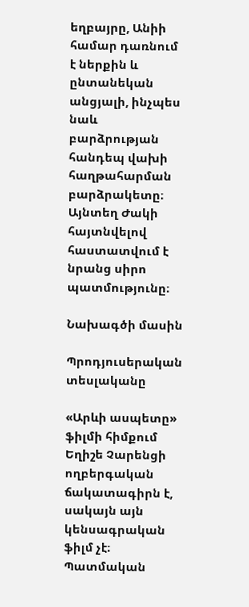եղբայրը, Անիի համար դառնում է ներքին և ընտանեկան անցյալի, ինչպես նաև բարձրության հանդեպ վախի հաղթահարման բարձրակետը։ Այնտեղ Ժակի հայտնվելով հաստատվում է նրանց սիրո պատմությունը։

Նախագծի մասին

Պրոդյուսերական տեսլականը

«Արևի ասպետը» ֆիլմի հիմքում Եղիշե Չարենցի ողբերգական ճակատագիրն է, սակայն այն կենսագրական ֆիլմ չէ։ Պատմական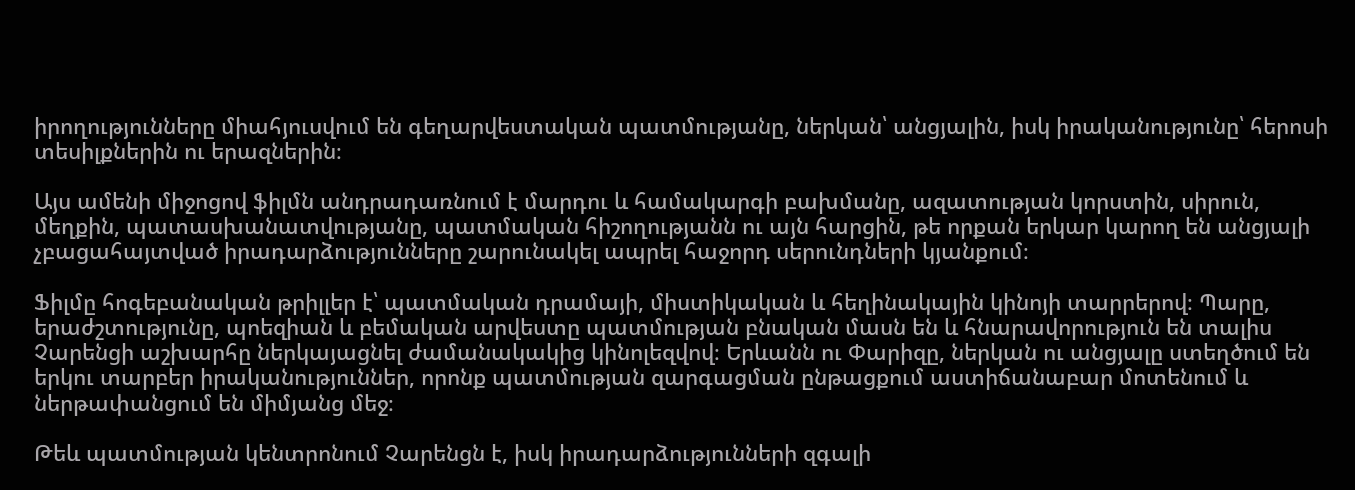իրողությունները միահյուսվում են գեղարվեստական պատմությանը, ներկան՝ անցյալին, իսկ իրականությունը՝ հերոսի տեսիլքներին ու երազներին։

Այս ամենի միջոցով ֆիլմն անդրադառնում է մարդու և համակարգի բախմանը, ազատության կորստին, սիրուն, մեղքին, պատասխանատվությանը, պատմական հիշողությանն ու այն հարցին, թե որքան երկար կարող են անցյալի չբացահայտված իրադարձությունները շարունակել ապրել հաջորդ սերունդների կյանքում։

Ֆիլմը հոգեբանական թրիլլեր է՝ պատմական դրամայի, միստիկական և հեղինակային կինոյի տարրերով։ Պարը, երաժշտությունը, պոեզիան և բեմական արվեստը պատմության բնական մասն են և հնարավորություն են տալիս Չարենցի աշխարհը ներկայացնել ժամանակակից կինոլեզվով։ Երևանն ու Փարիզը, ներկան ու անցյալը ստեղծում են երկու տարբեր իրականություններ, որոնք պատմության զարգացման ընթացքում աստիճանաբար մոտենում և ներթափանցում են միմյանց մեջ։

Թեև պատմության կենտրոնում Չարենցն է, իսկ իրադարձությունների զգալի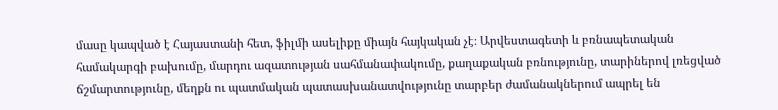մասը կապված է Հայաստանի հետ, ֆիլմի ասելիքը միայն հայկական չէ։ Արվեստագետի և բռնապետական համակարգի բախումը, մարդու ազատության սահմանափակումը, քաղաքական բռնությունը, տարիներով լռեցված ճշմարտությունը, մեղքն ու պատմական պատասխանատվությունը տարբեր ժամանակներում ապրել են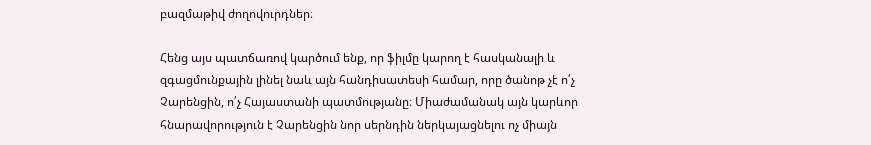բազմաթիվ ժողովուրդներ։

Հենց այս պատճառով կարծում ենք, որ ֆիլմը կարող է հասկանալի և զգացմունքային լինել նաև այն հանդիսատեսի համար, որը ծանոթ չէ ո՛չ Չարենցին, ո՛չ Հայաստանի պատմությանը։ Միաժամանակ այն կարևոր հնարավորություն է Չարենցին նոր սերնդին ներկայացնելու ոչ միայն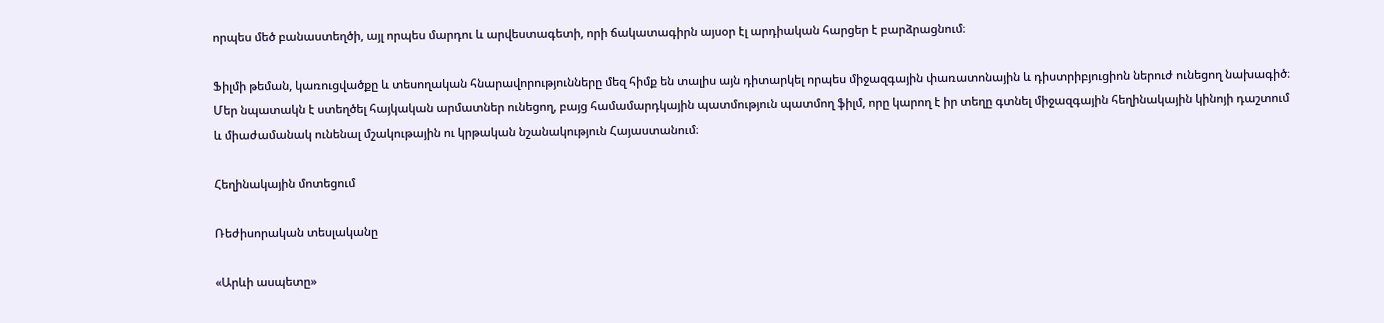որպես մեծ բանաստեղծի, այլ որպես մարդու և արվեստագետի, որի ճակատագիրն այսօր էլ արդիական հարցեր է բարձրացնում։

Ֆիլմի թեման, կառուցվածքը և տեսողական հնարավորությունները մեզ հիմք են տալիս այն դիտարկել որպես միջազգային փառատոնային և դիստրիբյուցիոն ներուժ ունեցող նախագիծ։ Մեր նպատակն է ստեղծել հայկական արմատներ ունեցող, բայց համամարդկային պատմություն պատմող ֆիլմ, որը կարող է իր տեղը գտնել միջազգային հեղինակային կինոյի դաշտում և միաժամանակ ունենալ մշակութային ու կրթական նշանակություն Հայաստանում։

Հեղինակային մոտեցում

Ռեժիսորական տեսլականը

«Արևի ասպետը»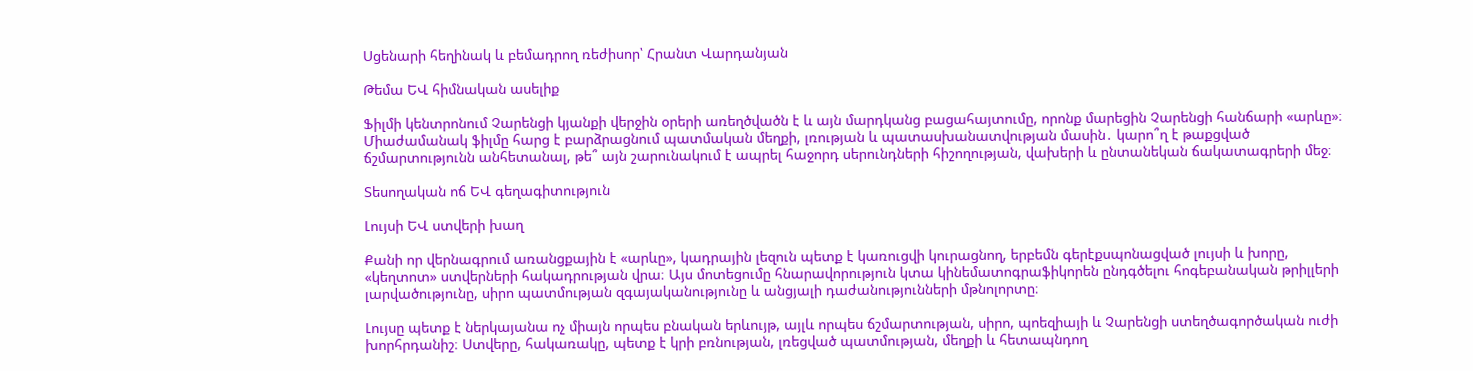Սցենարի հեղինակ և բեմադրող ռեժիսոր՝ Հրանտ Վարդանյան

Թեմա ԵՎ հիմնական ասելիք

Ֆիլմի կենտրոնում Չարենցի կյանքի վերջին օրերի առեղծվածն է և այն մարդկանց բացահայտումը, որոնք մարեցին Չարենցի հանճարի «արևը»։ Միաժամանակ ֆիլմը հարց է բարձրացնում պատմական մեղքի, լռության և պատասխանատվության մասին․ կարո՞ղ է թաքցված ճշմարտությունն անհետանալ, թե՞ այն շարունակում է ապրել հաջորդ սերունդների հիշողության, վախերի և ընտանեկան ճակատագրերի մեջ։

Տեսողական ոճ ԵՎ գեղագիտություն

Լույսի ԵՎ ստվերի խաղ

Քանի որ վերնագրում առանցքային է «արևը», կադրային լեզուն պետք է կառուցվի կուրացնող, երբեմն գերէքսպոնացված լույսի և խորը, «կեղտոտ» ստվերների հակադրության վրա։ Այս մոտեցումը հնարավորություն կտա կինեմատոգրաֆիկորեն ընդգծելու հոգեբանական թրիլլերի լարվածությունը, սիրո պատմության զգայականությունը և անցյալի դաժանությունների մթնոլորտը։

Լույսը պետք է ներկայանա ոչ միայն որպես բնական երևույթ, այլև որպես ճշմարտության, սիրո, պոեզիայի և Չարենցի ստեղծագործական ուժի խորհրդանիշ։ Ստվերը, հակառակը, պետք է կրի բռնության, լռեցված պատմության, մեղքի և հետապնդող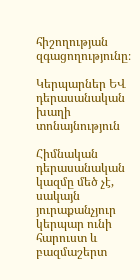հիշողության զգացողությունը։

Կերպարներ ԵՎ դերասանական խաղի տոնայնություն

Հիմնական դերասանական կազմը մեծ չէ, սակայն յուրաքանչյուր կերպար ունի հարուստ և բազմաշերտ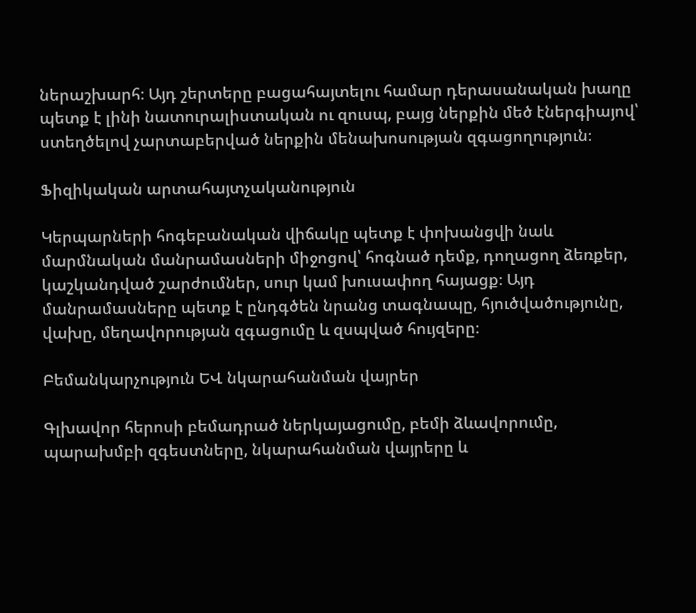ներաշխարհ։ Այդ շերտերը բացահայտելու համար դերասանական խաղը պետք է լինի նատուրալիստական ու զուսպ, բայց ներքին մեծ էներգիայով՝ ստեղծելով չարտաբերված ներքին մենախոսության զգացողություն։

Ֆիզիկական արտահայտչականություն

Կերպարների հոգեբանական վիճակը պետք է փոխանցվի նաև մարմնական մանրամասների միջոցով՝ հոգնած դեմք, դողացող ձեռքեր, կաշկանդված շարժումներ, սուր կամ խուսափող հայացք։ Այդ մանրամասները պետք է ընդգծեն նրանց տագնապը, հյուծվածությունը, վախը, մեղավորության զգացումը և զսպված հույզերը։

Բեմանկարչություն ԵՎ նկարահանման վայրեր

Գլխավոր հերոսի բեմադրած ներկայացումը, բեմի ձևավորումը, պարախմբի զգեստները, նկարահանման վայրերը և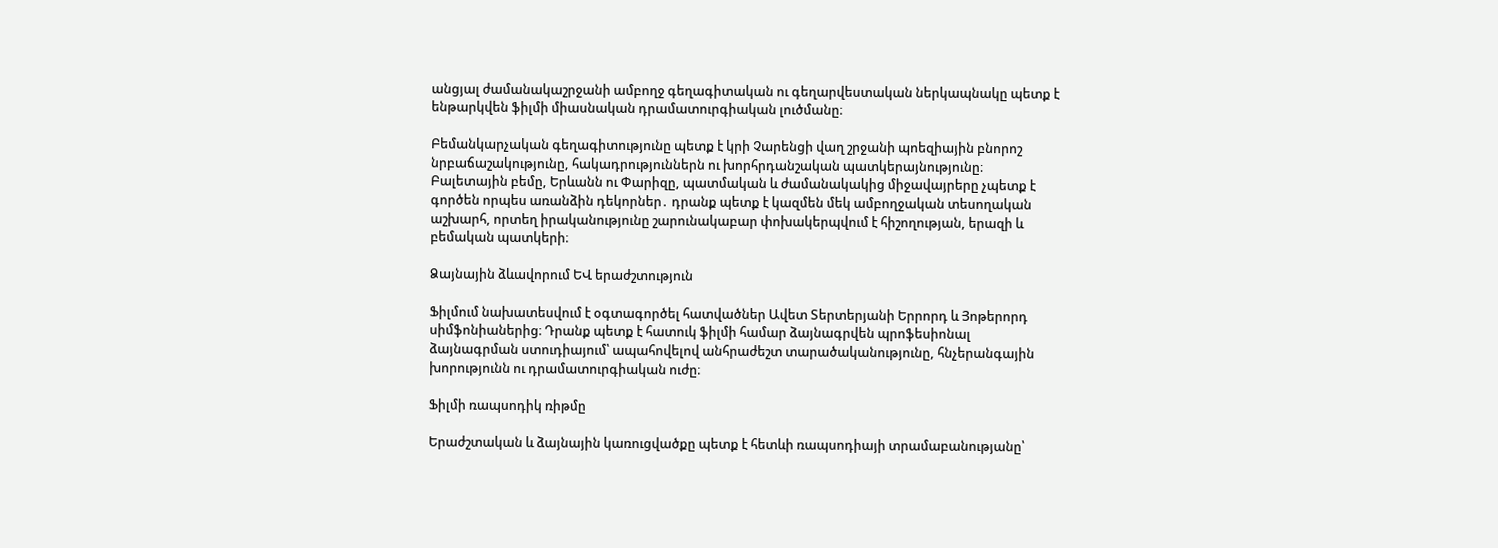անցյալ ժամանակաշրջանի ամբողջ գեղագիտական ու գեղարվեստական ներկապնակը պետք է ենթարկվեն ֆիլմի միասնական դրամատուրգիական լուծմանը։

Բեմանկարչական գեղագիտությունը պետք է կրի Չարենցի վաղ շրջանի պոեզիային բնորոշ նրբաճաշակությունը, հակադրություններն ու խորհրդանշական պատկերայնությունը։ Բալետային բեմը, Երևանն ու Փարիզը, պատմական և ժամանակակից միջավայրերը չպետք է գործեն որպես առանձին դեկորներ․ դրանք պետք է կազմեն մեկ ամբողջական տեսողական աշխարհ, որտեղ իրականությունը շարունակաբար փոխակերպվում է հիշողության, երազի և բեմական պատկերի։

Ձայնային ձևավորում ԵՎ երաժշտություն

Ֆիլմում նախատեսվում է օգտագործել հատվածներ Ավետ Տերտերյանի Երրորդ և Յոթերորդ սիմֆոնիաներից։ Դրանք պետք է հատուկ ֆիլմի համար ձայնագրվեն պրոֆեսիոնալ ձայնագրման ստուդիայում՝ ապահովելով անհրաժեշտ տարածականությունը, հնչերանգային խորությունն ու դրամատուրգիական ուժը։

Ֆիլմի ռապսոդիկ ռիթմը

Երաժշտական և ձայնային կառուցվածքը պետք է հետևի ռապսոդիայի տրամաբանությանը՝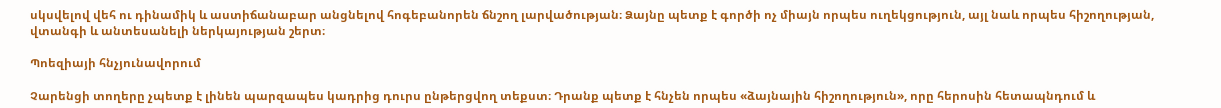սկսվելով վեհ ու դինամիկ և աստիճանաբար անցնելով հոգեբանորեն ճնշող լարվածության։ Ձայնը պետք է գործի ոչ միայն որպես ուղեկցություն, այլ նաև որպես հիշողության, վտանգի և անտեսանելի ներկայության շերտ։

Պոեզիայի հնչյունավորում

Չարենցի տողերը չպետք է լինեն պարզապես կադրից դուրս ընթերցվող տեքստ։ Դրանք պետք է հնչեն որպես «ձայնային հիշողություն», որը հերոսին հետապնդում և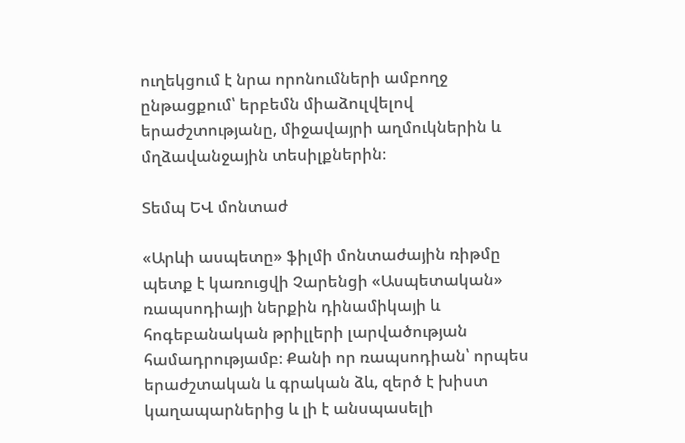ուղեկցում է նրա որոնումների ամբողջ ընթացքում՝ երբեմն միաձուլվելով երաժշտությանը, միջավայրի աղմուկներին և մղձավանջային տեսիլքներին։

Տեմպ ԵՎ մոնտաժ

«Արևի ասպետը» ֆիլմի մոնտաժային ռիթմը պետք է կառուցվի Չարենցի «Ասպետական» ռապսոդիայի ներքին դինամիկայի և հոգեբանական թրիլլերի լարվածության համադրությամբ։ Քանի որ ռապսոդիան՝ որպես երաժշտական և գրական ձև, զերծ է խիստ կաղապարներից և լի է անսպասելի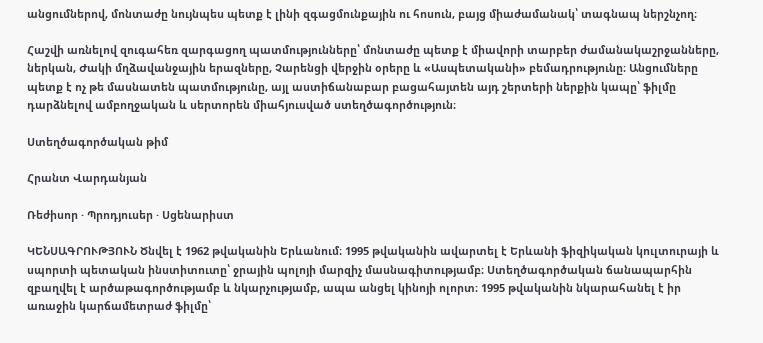անցումներով, մոնտաժը նույնպես պետք է լինի զգացմունքային ու հոսուն, բայց միաժամանակ՝ տագնապ ներշնչող։

Հաշվի առնելով զուգահեռ զարգացող պատմությունները՝ մոնտաժը պետք է միավորի տարբեր ժամանակաշրջանները, ներկան, Ժակի մղձավանջային երազները, Չարենցի վերջին օրերը և «Ասպետականի» բեմադրությունը։ Անցումները պետք է ոչ թե մասնատեն պատմությունը, այլ աստիճանաբար բացահայտեն այդ շերտերի ներքին կապը՝ ֆիլմը դարձնելով ամբողջական և սերտորեն միահյուսված ստեղծագործություն։

Ստեղծագործական թիմ

Հրանտ Վարդանյան

Ռեժիսոր · Պրոդյուսեր · Սցենարիստ

ԿԵՆՍԱԳՐՈՒԹՅՈՒՆ Ծնվել է 1962 թվականին Երևանում։ 1995 թվականին ավարտել է Երևանի ֆիզիկական կուլտուրայի և սպորտի պետական ինստիտուտը՝ ջրային պոլոյի մարզիչ մասնագիտությամբ։ Ստեղծագործական ճանապարհին զբաղվել է արծաթագործությամբ և նկարչությամբ, ապա անցել կինոյի ոլորտ։ 1995 թվականին նկարահանել է իր առաջին կարճամետրաժ ֆիլմը՝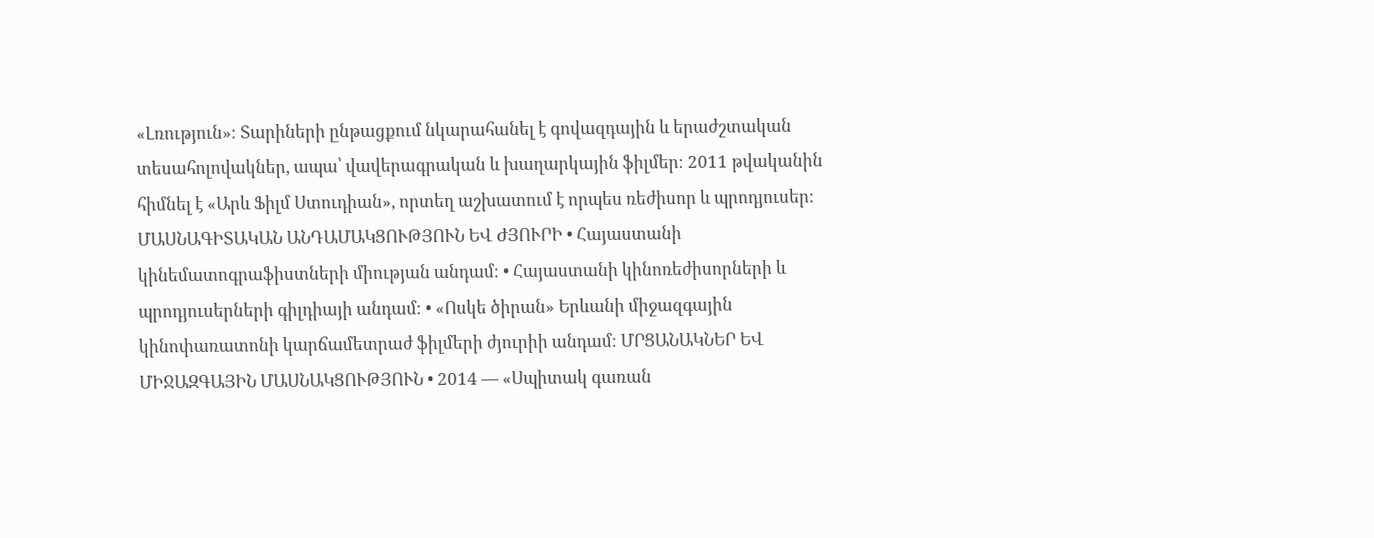«Լռություն»։ Տարիների ընթացքում նկարահանել է գովազդային և երաժշտական տեսահոլովակներ, ապա՝ վավերագրական և խաղարկային ֆիլմեր։ 2011 թվականին հիմնել է «Արև Ֆիլմ Ստուդիան», որտեղ աշխատում է որպես ռեժիսոր և պրոդյուսեր։ ՄԱՍՆԱԳԻՏԱԿԱՆ ԱՆԴԱՄԱԿՑՈՒԹՅՈՒՆ ԵՎ ԺՅՈՒՐԻ • Հայաստանի կինեմատոգրաֆիստների միության անդամ։ • Հայաստանի կինոռեժիսորների և պրոդյուսերների գիլդիայի անդամ։ • «Ոսկե ծիրան» Երևանի միջազգային կինոփառատոնի կարճամետրաժ ֆիլմերի ժյուրիի անդամ։ ՄՐՑԱՆԱԿՆԵՐ ԵՎ ՄԻՋԱԶԳԱՅԻՆ ՄԱՍՆԱԿՑՈՒԹՅՈՒՆ • 2014 — «Սպիտակ գառան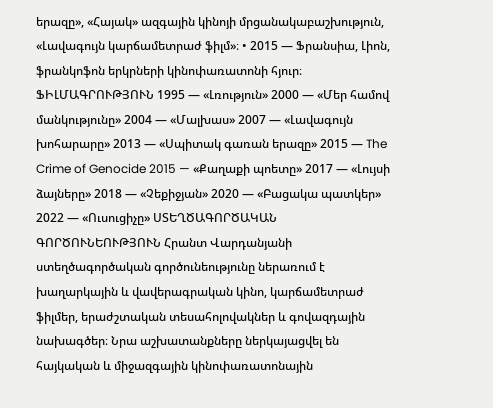երազը», «Հայակ» ազգային կինոյի մրցանակաբաշխություն, «Լավագույն կարճամետրաժ ֆիլմ»։ • 2015 — Ֆրանսիա, Լիոն, ֆրանկոֆոն երկրների կինոփառատոնի հյուր։ ՖԻԼՄԱԳՐՈՒԹՅՈՒՆ 1995 — «Լռություն» 2000 — «Մեր համով մանկությունը» 2004 — «Մալխաս» 2007 — «Լավագույն խոհարարը» 2013 — «Սպիտակ գառան երազը» 2015 — The Crime of Genocide 2015 — «Քաղաքի պոետը» 2017 — «Լույսի ձայները» 2018 — «Չեքիջյան» 2020 — «Բացակա պատկեր» 2022 — «Ուսուցիչը» ՍՏԵՂԾԱԳՈՐԾԱԿԱՆ ԳՈՐԾՈՒՆԵՈՒԹՅՈՒՆ Հրանտ Վարդանյանի ստեղծագործական գործունեությունը ներառում է խաղարկային և վավերագրական կինո, կարճամետրաժ ֆիլմեր, երաժշտական տեսահոլովակներ և գովազդային նախագծեր։ Նրա աշխատանքները ներկայացվել են հայկական և միջազգային կինոփառատոնային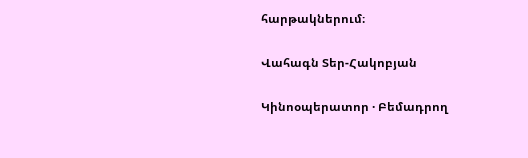հարթակներում։

Վահագն Տեր-Հակոբյան

Կինոօպերատոր · Բեմադրող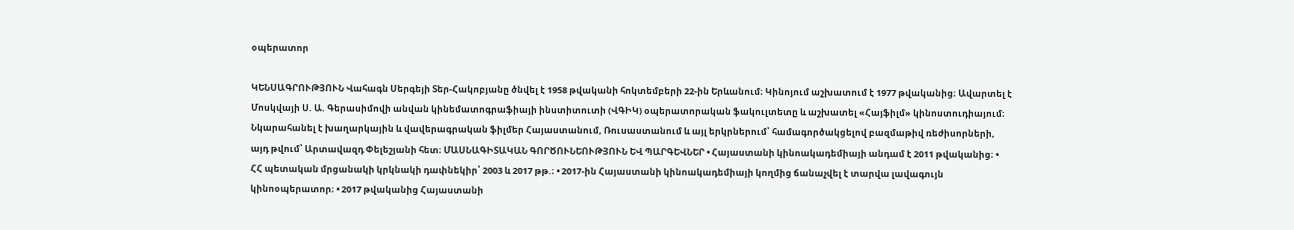օպերատոր

ԿԵՆՍԱԳՐՈՒԹՅՈՒՆ Վահագն Սերգեյի Տեր-Հակոբյանը ծնվել է 1958 թվականի հոկտեմբերի 22-ին Երևանում։ Կինոյում աշխատում է 1977 թվականից։ Ավարտել է Մոսկվայի Ս. Ա. Գերասիմովի անվան կինեմատոգրաֆիայի ինստիտուտի (ՎԳԻԿ) օպերատորական ֆակուլտետը և աշխատել «Հայֆիլմ» կինոստուդիայում։ Նկարահանել է խաղարկային և վավերագրական ֆիլմեր Հայաստանում, Ռուսաստանում և այլ երկրներում՝ համագործակցելով բազմաթիվ ռեժիսորների, այդ թվում՝ Արտավազդ Փելեշյանի հետ։ ՄԱՍՆԱԳԻՏԱԿԱՆ ԳՈՐԾՈՒՆԵՈՒԹՅՈՒՆ ԵՎ ՊԱՐԳԵՎՆԵՐ • Հայաստանի կինոակադեմիայի անդամ է 2011 թվականից։ • ՀՀ պետական մրցանակի կրկնակի դափնեկիր՝ 2003 և 2017 թթ.։ • 2017-ին Հայաստանի կինոակադեմիայի կողմից ճանաչվել է տարվա լավագույն կինոօպերատոր։ • 2017 թվականից Հայաստանի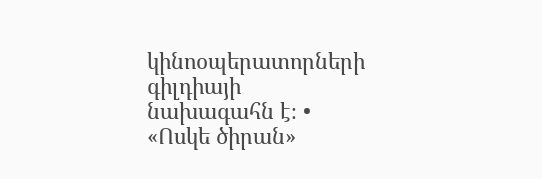կինոօպերատորների գիլդիայի նախագահն է։ • «Ոսկե ծիրան»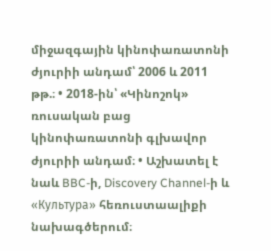միջազգային կինոփառատոնի ժյուրիի անդամ՝ 2006 և 2011 թթ.։ • 2018-ին՝ «Կինոշոկ» ռուսական բաց կինոփառատոնի գլխավոր ժյուրիի անդամ։ • Աշխատել է նաև BBC-ի, Discovery Channel-ի և «Культура» հեռուստաալիքի նախագծերում։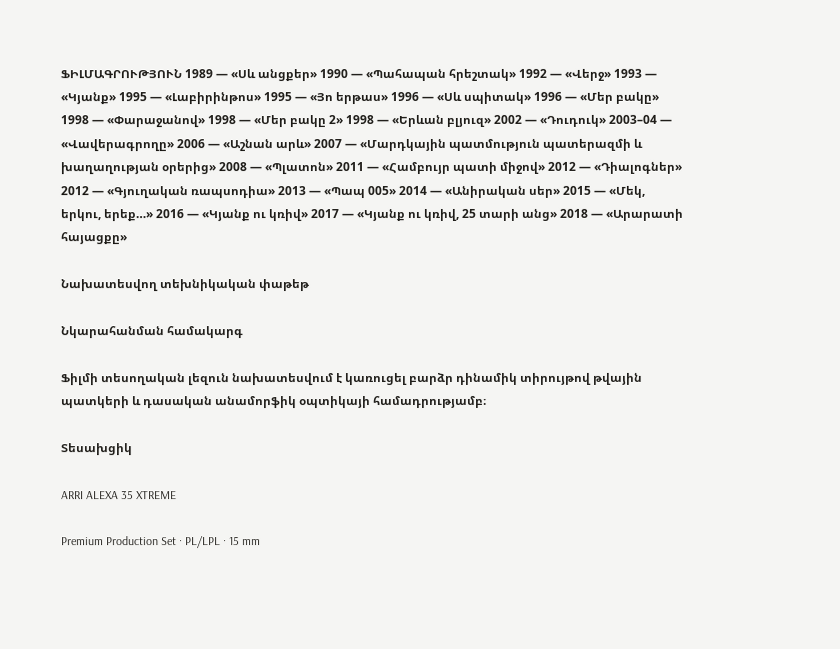ՖԻԼՄԱԳՐՈՒԹՅՈՒՆ 1989 — «Սև անցքեր» 1990 — «Պահապան հրեշտակ» 1992 — «Վերջ» 1993 — «Կյանք» 1995 — «Լաբիրինթոս» 1995 — «Յո երթաս» 1996 — «Սև սպիտակ» 1996 — «Մեր բակը» 1998 — «Փարաջանով» 1998 — «Մեր բակը 2» 1998 — «Երևան բլյուզ» 2002 — «Դուդուկ» 2003–04 — «Վավերագրողը» 2006 — «Աշնան արև» 2007 — «Մարդկային պատմություն պատերազմի և խաղաղության օրերից» 2008 — «Պլատոն» 2011 — «Համբույր պատի միջով» 2012 — «Դիալոգներ» 2012 — «Գյուղական ռապսոդիա» 2013 — «Պապ 005» 2014 — «Անիրական սեր» 2015 — «Մեկ, երկու, երեք…» 2016 — «Կյանք ու կռիվ» 2017 — «Կյանք ու կռիվ, 25 տարի անց» 2018 — «Արարատի հայացքը»

Նախատեսվող տեխնիկական փաթեթ

Նկարահանման համակարգ

Ֆիլմի տեսողական լեզուն նախատեսվում է կառուցել բարձր դինամիկ տիրույթով թվային պատկերի և դասական անամորֆիկ օպտիկայի համադրությամբ։

Տեսախցիկ

ARRI ALEXA 35 XTREME

Premium Production Set · PL/LPL · 15 mm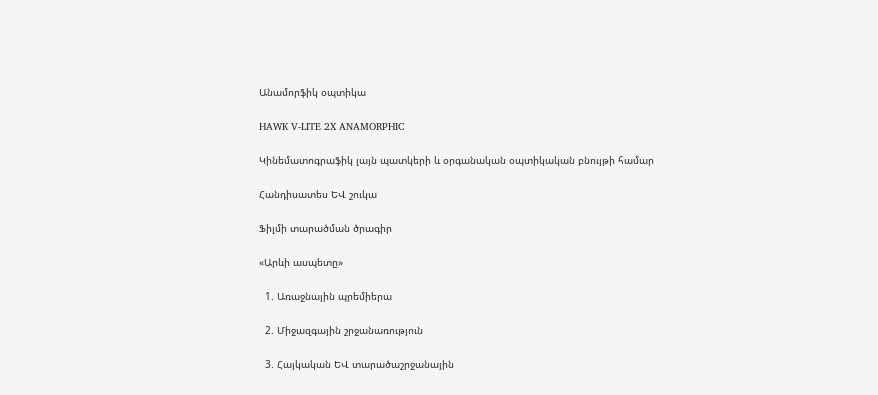Անամորֆիկ օպտիկա

HAWK V-LITE 2X ANAMORPHIC

Կինեմատոգրաֆիկ լայն պատկերի և օրգանական օպտիկական բնույթի համար

Հանդիսատես ԵՎ շուկա

Ֆիլմի տարածման ծրագիր

«Արևի ասպետը»

  1. Առաջնային պրեմիերա

  2. Միջազգային շրջանառություն

  3. Հայկական ԵՎ տարածաշրջանային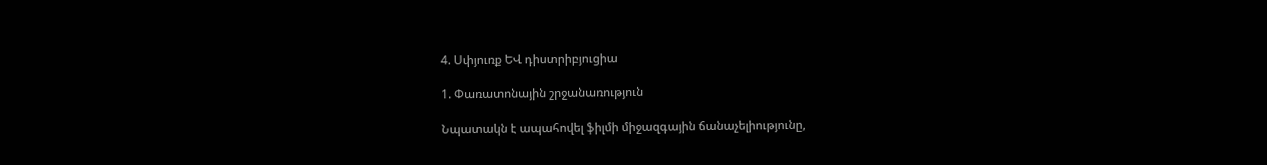4. Սփյուռք ԵՎ դիստրիբյուցիա

1. Փառատոնային շրջանառություն

Նպատակն է ապահովել ֆիլմի միջազգային ճանաչելիությունը,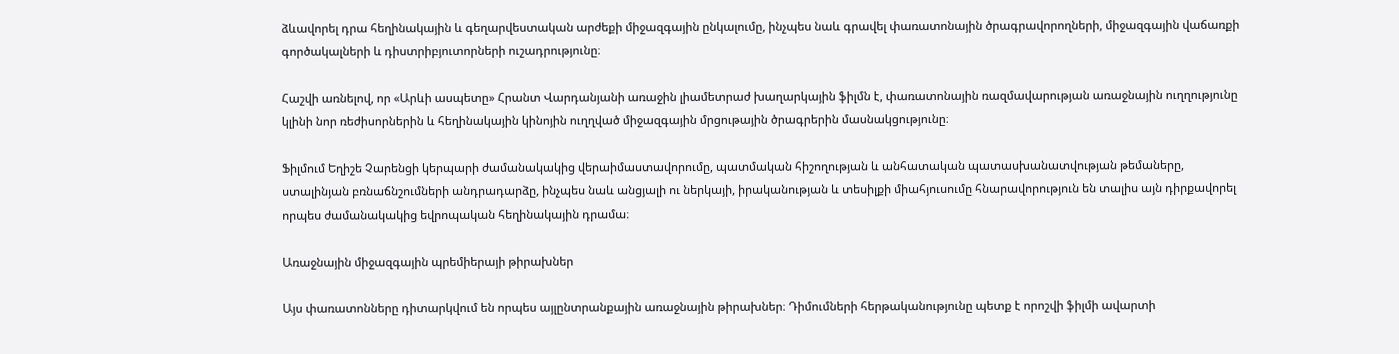ձևավորել դրա հեղինակային և գեղարվեստական արժեքի միջազգային ընկալումը, ինչպես նաև գրավել փառատոնային ծրագրավորողների, միջազգային վաճառքի գործակալների և դիստրիբյուտորների ուշադրությունը։

Հաշվի առնելով, որ «Արևի ասպետը» Հրանտ Վարդանյանի առաջին լիամետրաժ խաղարկային ֆիլմն է, փառատոնային ռազմավարության առաջնային ուղղությունը կլինի նոր ռեժիսորներին և հեղինակային կինոյին ուղղված միջազգային մրցութային ծրագրերին մասնակցությունը։

Ֆիլմում Եղիշե Չարենցի կերպարի ժամանակակից վերաիմաստավորումը, պատմական հիշողության և անհատական պատասխանատվության թեմաները, ստալինյան բռնաճնշումների անդրադարձը, ինչպես նաև անցյալի ու ներկայի, իրականության և տեսիլքի միահյուսումը հնարավորություն են տալիս այն դիրքավորել որպես ժամանակակից եվրոպական հեղինակային դրամա։

Առաջնային միջազգային պրեմիերայի թիրախներ

Այս փառատոնները դիտարկվում են որպես այլընտրանքային առաջնային թիրախներ։ Դիմումների հերթականությունը պետք է որոշվի ֆիլմի ավարտի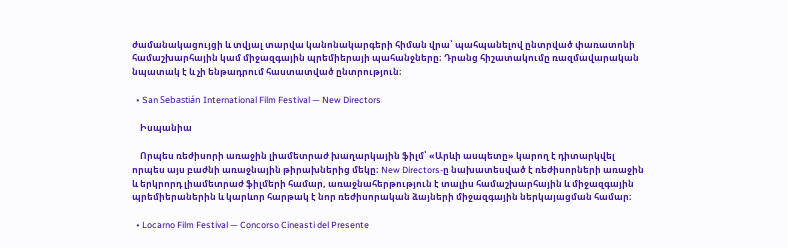ժամանակացույցի և տվյալ տարվա կանոնակարգերի հիման վրա՝ պահպանելով ընտրված փառատոնի համաշխարհային կամ միջազգային պրեմիերայի պահանջները։ Դրանց հիշատակումը ռազմավարական նպատակ է և չի ենթադրում հաստատված ընտրություն։

  • San Sebastián International Film Festival — New Directors

    Իսպանիա

    Որպես ռեժիսորի առաջին լիամետրաժ խաղարկային ֆիլմ՝ «Արևի ասպետը» կարող է դիտարկվել որպես այս բաժնի առաջնային թիրախներից մեկը։ New Directors-ը նախատեսված է ռեժիսորների առաջին և երկրորդ լիամետրաժ ֆիլմերի համար, առաջնահերթություն է տալիս համաշխարհային և միջազգային պրեմիերաներին և կարևոր հարթակ է նոր ռեժիսորական ձայների միջազգային ներկայացման համար։

  • Locarno Film Festival — Concorso Cineasti del Presente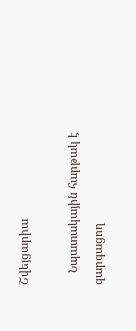Շվեյցարիա

    Նպատակային հարթակ է զարգացող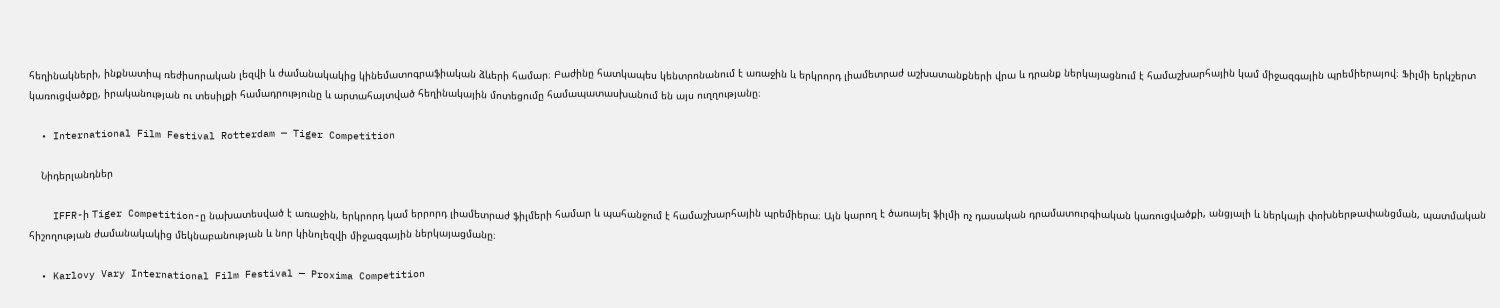հեղինակների, ինքնատիպ ռեժիսորական լեզվի և ժամանակակից կինեմատոգրաֆիական ձևերի համար։ Բաժինը հատկապես կենտրոնանում է առաջին և երկրորդ լիամետրաժ աշխատանքների վրա և դրանք ներկայացնում է համաշխարհային կամ միջազգային պրեմիերայով։ Ֆիլմի երկշերտ կառուցվածքը, իրականության ու տեսիլքի համադրությունը և արտահայտված հեղինակային մոտեցումը համապատասխանում են այս ուղղությանը։

  • International Film Festival Rotterdam — Tiger Competition

    Նիդերլանդներ

    IFFR-ի Tiger Competition-ը նախատեսված է առաջին, երկրորդ կամ երրորդ լիամետրաժ ֆիլմերի համար և պահանջում է համաշխարհային պրեմիերա։ Այն կարող է ծառայել ֆիլմի ոչ դասական դրամատուրգիական կառուցվածքի, անցյալի և ներկայի փոխներթափանցման, պատմական հիշողության ժամանակակից մեկնաբանության և նոր կինոլեզվի միջազգային ներկայացմանը։

  • Karlovy Vary International Film Festival — Proxima Competition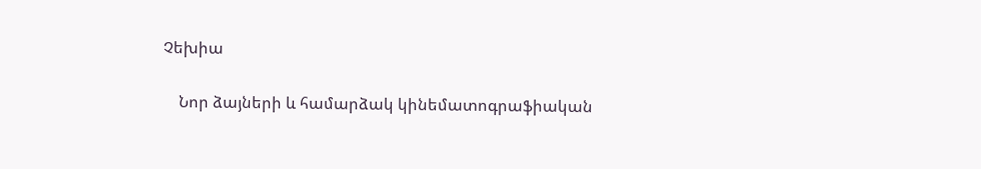Չեխիա

    Նոր ձայների և համարձակ կինեմատոգրաֆիական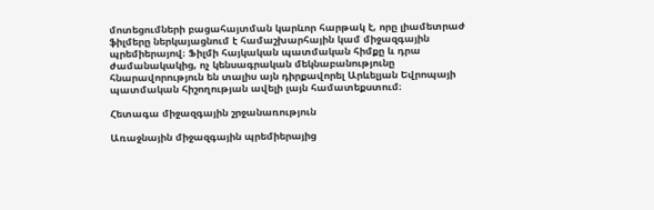մոտեցումների բացահայտման կարևոր հարթակ է, որը լիամետրաժ ֆիլմերը ներկայացնում է համաշխարհային կամ միջազգային պրեմիերայով։ Ֆիլմի հայկական պատմական հիմքը և դրա ժամանակակից, ոչ կենսագրական մեկնաբանությունը հնարավորություն են տալիս այն դիրքավորել Արևելյան Եվրոպայի պատմական հիշողության ավելի լայն համատեքստում։

Հետագա միջազգային շրջանառություն

Առաջնային միջազգային պրեմիերայից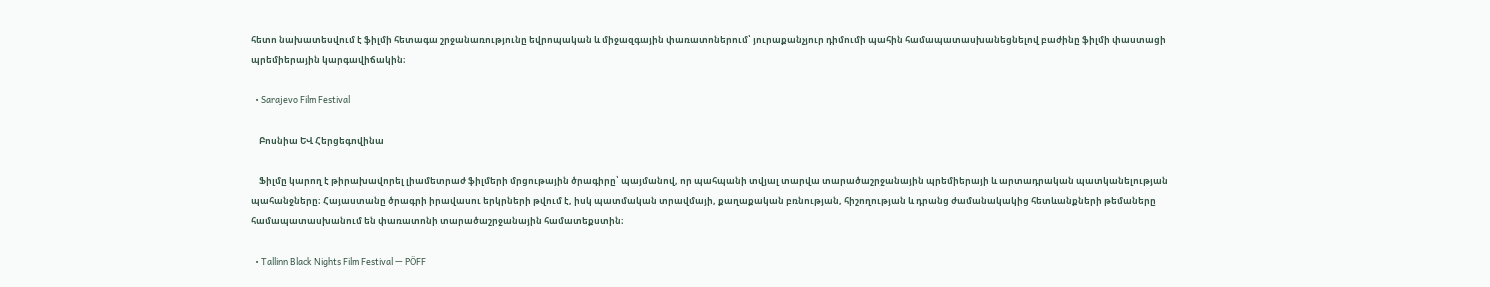հետո նախատեսվում է ֆիլմի հետագա շրջանառությունը եվրոպական և միջազգային փառատոներում՝ յուրաքանչյուր դիմումի պահին համապատասխանեցնելով բաժինը ֆիլմի փաստացի պրեմիերային կարգավիճակին։

  • Sarajevo Film Festival

    Բոսնիա ԵՎ Հերցեգովինա

    Ֆիլմը կարող է թիրախավորել լիամետրաժ ֆիլմերի մրցութային ծրագիրը՝ պայմանով, որ պահպանի տվյալ տարվա տարածաշրջանային պրեմիերայի և արտադրական պատկանելության պահանջները։ Հայաստանը ծրագրի իրավասու երկրների թվում է, իսկ պատմական տրավմայի, քաղաքական բռնության, հիշողության և դրանց ժամանակակից հետևանքների թեմաները համապատասխանում են փառատոնի տարածաշրջանային համատեքստին։

  • Tallinn Black Nights Film Festival — PÖFF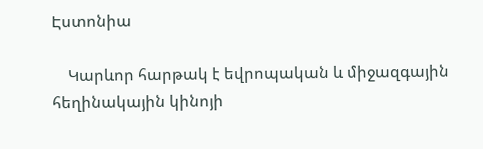Էստոնիա

    Կարևոր հարթակ է եվրոպական և միջազգային հեղինակային կինոյի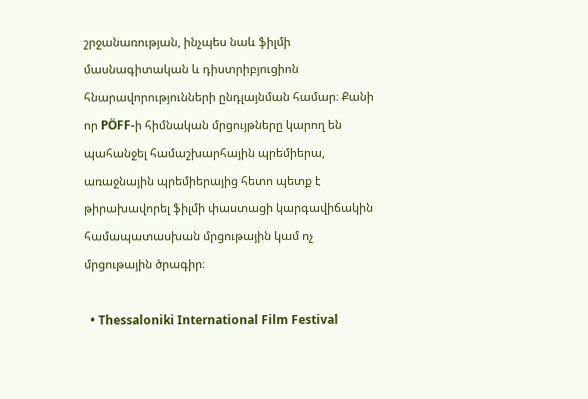շրջանառության, ինչպես նաև ֆիլմի մասնագիտական և դիստրիբյուցիոն հնարավորությունների ընդլայնման համար։ Քանի որ PÖFF-ի հիմնական մրցույթները կարող են պահանջել համաշխարհային պրեմիերա, առաջնային պրեմիերայից հետո պետք է թիրախավորել ֆիլմի փաստացի կարգավիճակին համապատասխան մրցութային կամ ոչ մրցութային ծրագիր։

  • Thessaloniki International Film Festival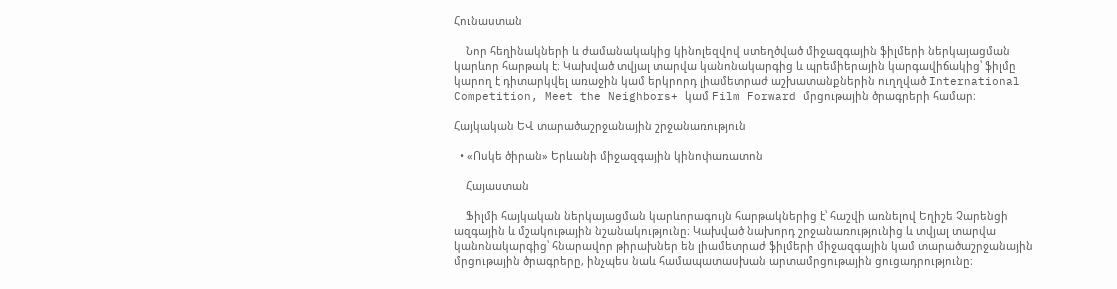Հունաստան

    Նոր հեղինակների և ժամանակակից կինոլեզվով ստեղծված միջազգային ֆիլմերի ներկայացման կարևոր հարթակ է։ Կախված տվյալ տարվա կանոնակարգից և պրեմիերային կարգավիճակից՝ ֆիլմը կարող է դիտարկվել առաջին կամ երկրորդ լիամետրաժ աշխատանքներին ուղղված International Competition, Meet the Neighbors+ կամ Film Forward մրցութային ծրագրերի համար։

Հայկական ԵՎ տարածաշրջանային շրջանառություն

  • «Ոսկե ծիրան» Երևանի միջազգային կինոփառատոն

    Հայաստան

    Ֆիլմի հայկական ներկայացման կարևորագույն հարթակներից է՝ հաշվի առնելով Եղիշե Չարենցի ազգային և մշակութային նշանակությունը։ Կախված նախորդ շրջանառությունից և տվյալ տարվա կանոնակարգից՝ հնարավոր թիրախներ են լիամետրաժ ֆիլմերի միջազգային կամ տարածաշրջանային մրցութային ծրագրերը, ինչպես նաև համապատասխան արտամրցութային ցուցադրությունը։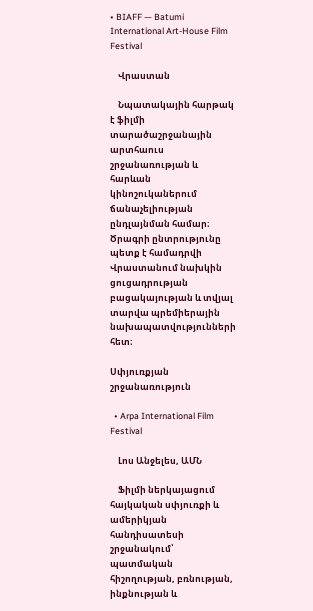• BIAFF — Batumi International Art-House Film Festival

    Վրաստան

    Նպատակային հարթակ է ֆիլմի տարածաշրջանային արտհաուս շրջանառության և հարևան կինոշուկաներում ճանաչելիության ընդլայնման համար։ Ծրագրի ընտրությունը պետք է համադրվի Վրաստանում նախկին ցուցադրության բացակայության և տվյալ տարվա պրեմիերային նախապատվությունների հետ։

Սփյուռքյան շրջանառություն

  • Arpa International Film Festival

    Լոս Անջելես, ԱՄՆ

    Ֆիլմի ներկայացում հայկական սփյուռքի և ամերիկյան հանդիսատեսի շրջանակում՝ պատմական հիշողության, բռնության, ինքնության և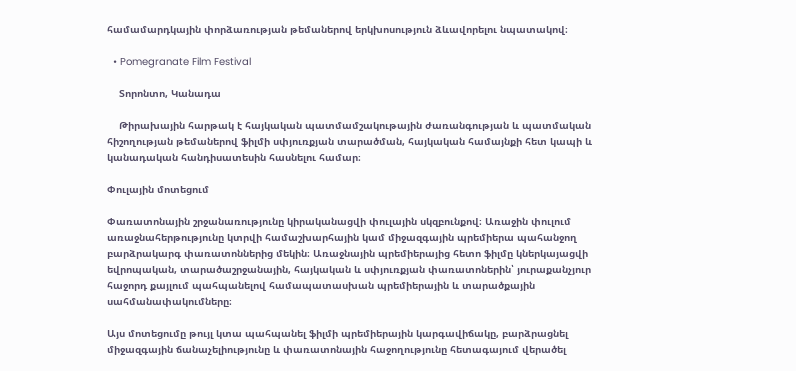համամարդկային փորձառության թեմաներով երկխոսություն ձևավորելու նպատակով։

  • Pomegranate Film Festival

    Տորոնտո, Կանադա

    Թիրախային հարթակ է հայկական պատմամշակութային ժառանգության և պատմական հիշողության թեմաներով ֆիլմի սփյուռքյան տարածման, հայկական համայնքի հետ կապի և կանադական հանդիսատեսին հասնելու համար։

Փուլային մոտեցում

Փառատոնային շրջանառությունը կիրականացվի փուլային սկզբունքով։ Առաջին փուլում առաջնահերթությունը կտրվի համաշխարհային կամ միջազգային պրեմիերա պահանջող բարձրակարգ փառատոններից մեկին։ Առաջնային պրեմիերայից հետո ֆիլմը կներկայացվի եվրոպական, տարածաշրջանային, հայկական և սփյուռքյան փառատոներին՝ յուրաքանչյուր հաջորդ քայլում պահպանելով համապատասխան պրեմիերային և տարածքային սահմանափակումները։

Այս մոտեցումը թույլ կտա պահպանել ֆիլմի պրեմիերային կարգավիճակը, բարձրացնել միջազգային ճանաչելիությունը և փառատոնային հաջողությունը հետագայում վերածել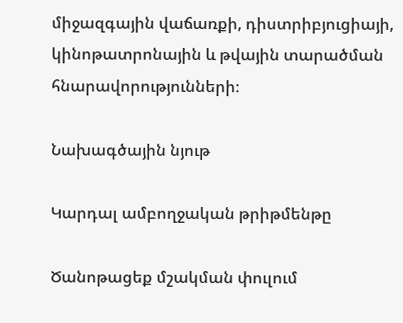միջազգային վաճառքի, դիստրիբյուցիայի, կինոթատրոնային և թվային տարածման հնարավորությունների։

Նախագծային նյութ

Կարդալ ամբողջական թրիթմենթը

Ծանոթացեք մշակման փուլում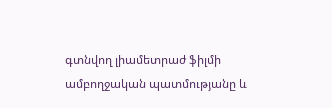գտնվող լիամետրաժ ֆիլմի ամբողջական պատմությանը և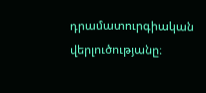դրամատուրգիական վերլուծությանը։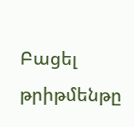Բացել թրիթմենթը